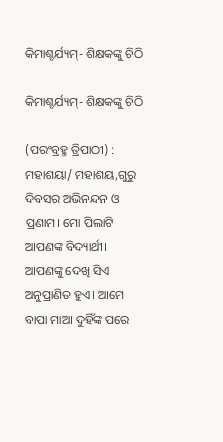କିମାଶ୍ଚର୍ଯ୍ୟମ୍- ଶିକ୍ଷକଙ୍କୁ ଚିଠି

କିମାଶ୍ଚର୍ଯ୍ୟମ୍- ଶିକ୍ଷକଙ୍କୁ ଚିଠି

(ପରଂବ୍ରହ୍ମ ତ୍ରିପାଠୀ) : ମହାଶୟା/ ମହାଶୟ,ଗୁରୁ ଦିବସର ଅଭିନନ୍ଦନ ଓ ପ୍ରଣାମ। ମୋ ପିଲାଟି ଆପଣଙ୍କ ବିଦ୍ୟାର୍ଥୀ। ଆପଣଙ୍କୁ ଦେଖି ସିଏ ଅନୁପ୍ରାଣିତ ହୁଏ। ଆମେ ବାପା ମାଆ ଦୁହିଁଙ୍କ ପରେ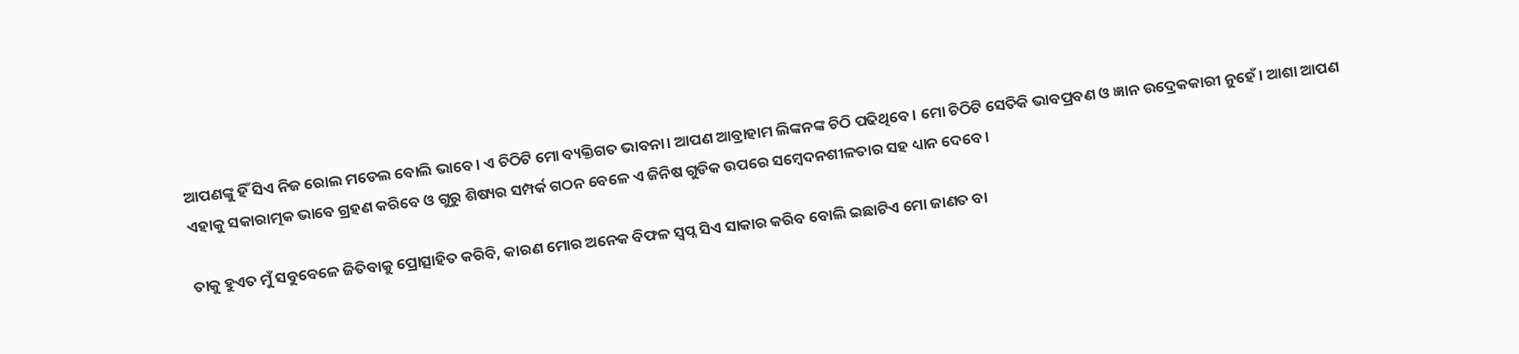ଆପଣଙ୍କୁ ହିଁ ସିଏ ନିଜ ରୋଲ ମଡେଲ ବୋଲି ଭାବେ। ଏ ଚିଠିଟି ମୋ ବ୍ୟକ୍ତିଗତ ଭାବନା। ଆପଣ ଆବ୍ରାହାମ ଲିଙ୍କନଙ୍କ ଚିଠି ପଢିଥିବେ। ମୋ ଚିଠିଟି ସେତିକି ଭାବପ୍ରବଣ ଓ ଜ୍ଞାନ ଉଦ୍ରେକକାରୀ ନୁହେଁ। ଆଶା ଆପଣ ଏହାକୁ ସକାରାତ୍ମକ ଭାବେ ଗ୍ରହଣ କରିବେ ଓ ଗୁରୁ ଶିଷ୍ୟର ସମ୍ପର୍କ ଗଠନ ବେଳେ ଏ ଜିନିଷ ଗୁଡିକ ଉପରେ ସମ୍ବେଦନଶୀଳତାର ସହ ଧ୍ୟାନ ଦେବେ।

ତାକୁ ହୁଏତ ମୁଁ ସବୁବେଳେ ଜିତିବାକୁ ପ୍ରୋତ୍ସାହିତ କରିବି, କାରଣ ମୋର ଅନେକ ବିଫଳ ସ୍ୱପ୍ନ ସିଏ ସାକାର କରିବ ବୋଲି ଇଛାଟିଏ ମୋ ଜାଣତ ବା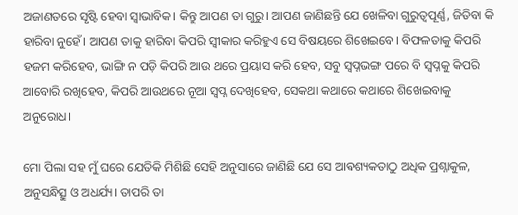ଅଜାଣତରେ ସୃଷ୍ଟି ହେବା ସ୍ବାଭାବିକ। କିନ୍ତୁ ଆପଣ ତା ଗୁରୁ। ଆପଣ ଜାଣିଛନ୍ତି ଯେ ଖେଳିବା ଗୁରୁତ୍ୱପୂର୍ଣ୍ଣ, ଜିତିବା କି ହାରିବା ନୁହେଁ। ଆପଣ ତାକୁ ହାରିବା କିପରି ସ୍ୱୀକାର କରିହୁଏ ସେ ବିଷୟରେ ଶିଖେଇବେ। ବିଫଳତାକୁ କିପରି ହଜମ କରିହେବ, ଭାଙ୍ଗି ନ ପଡ଼ି କିପରି ଆଉ ଥରେ ପ୍ରୟାସ କରି ହେବ, ସବୁ ସ୍ୱପ୍ନଭଙ୍ଗ ପରେ ବି ସ୍ବପ୍ନକୁ କିପରି ଆବୋରି ରଖିହେବ, କିପରି ଆଉଥରେ ନୂଆ ସ୍ୱପ୍ନ ଦେଖିହେବ, ସେକଥା କଥାରେ କଥାରେ ଶିଖେଇବାକୁ ଅନୁରୋଧ।

ମୋ ପିଲା ସହ ମୁଁ ଘରେ ଯେତିକି ମିଶିଛି ସେହି ଅନୁସାରେ ଜାଣିଛି ଯେ ସେ ଆଵଶ୍ୟକତାଠୁ ଅଧିକ ପ୍ରଶ୍ନାକୁଳ, ଅନୁସନ୍ଧିତ୍ସୁ ଓ ଅଧର୍ଯ୍ୟ। ତାପରି ତା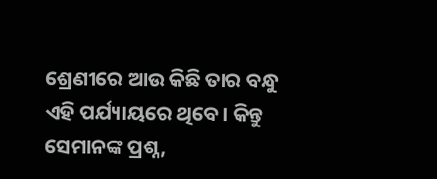ଶ୍ରେଣୀରେ ଆଉ କିଛି ତାର ବନ୍ଧୁ ଏହି ପର୍ଯ୍ୟାୟରେ ଥିବେ। କିନ୍ତୁ ସେମାନଙ୍କ ପ୍ରଶ୍ନ,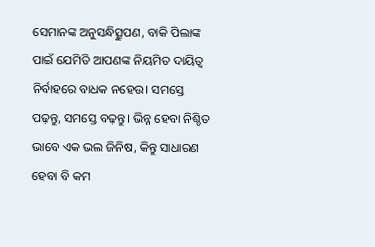ସେମାନଙ୍କ ଅନୁସନ୍ଧିତ୍ସୁପଣ, ବାକି ପିଲାଙ୍କ ପାଇଁ ଯେମିତି ଆପଣଙ୍କ ନିୟମିତ ଦାୟିତ୍ୱ ନିର୍ବାହରେ ବାଧକ ନହେଉ। ସମସ୍ତେ ପଢ଼ନ୍ତୁ, ସମସ୍ତେ ବଢ଼ନ୍ତୁ। ଭିନ୍ନ ହେବା ନିଶ୍ଚିତ ଭାବେ ଏକ ଭଲ ଜିନିଷ, କିନ୍ତୁ ସାଧାରଣ ହେବା ବି କମ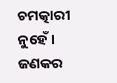ଚମତ୍କାରୀ ନୁହେଁ। ଜଣକର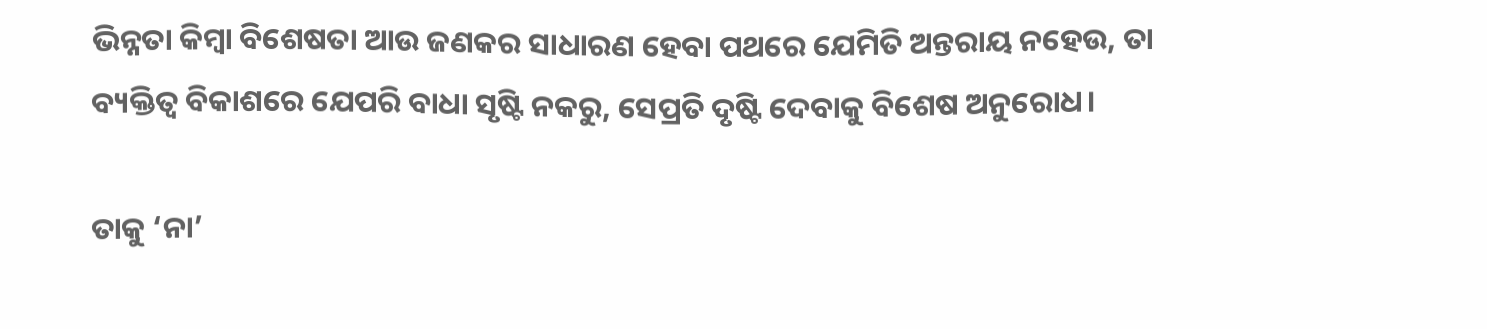ଭିନ୍ନତା କିମ୍ବା ବିଶେଷତା ଆଉ ଜଣକର ସାଧାରଣ ହେବା ପଥରେ ଯେମିତି ଅନ୍ତରାୟ ନହେଉ, ତା ବ୍ୟକ୍ତିତ୍ୱ ବିକାଶରେ ଯେପରି ବାଧା ସୃଷ୍ଟି ନକରୁ, ସେପ୍ରତି ଦୃଷ୍ଟି ଦେବାକୁ ବିଶେଷ ଅନୁରୋଧ।

ତାକୁ ‘ନା’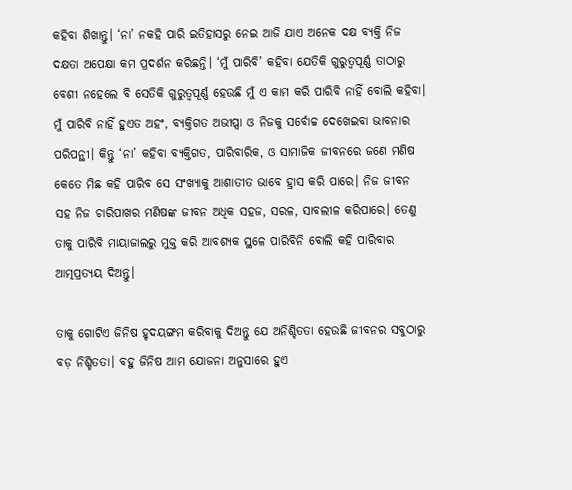କହିବା ଶିଖାନ୍ତୁ। ‘ନା’ ନକହି ପାରି ଇତିହାସରୁ ନେଇ ଆଜି ଯାଏ ଅନେକ ଦକ୍ଷ ବ୍ୟକ୍ତି ନିଜ ଦକ୍ଷତା ଅପେକ୍ଷା କମ ପ୍ରଦର୍ଶନ କରିଛନ୍ତି। ‘ମୁଁ ପାରିବି’ କହିବା ଯେତିକି ଗୁରୁତ୍ୱପୂର୍ଣ୍ଣ ତାଠାରୁ ବେଶୀ ନହେଲେ ବି ସେତିକି ଗୁରୁତ୍ୱପୂର୍ଣ୍ଣ ହେଉଛି ମୁଁ ଏ କାମ କରି ପାରିବି ନାହିଁ ବୋଲି କହିବା। ମୁଁ ପାରିବି ନାହିଁ ହୁଏତ ଅହଂ, ବ୍ୟକ୍ତିଗତ ଅଭୀପ୍ସା ଓ ନିଜକୁ ସର୍ବୋଚ୍ଚ ଦେଖେଇବା ଭାବନାର ପରିପନ୍ଥୀ। କିନ୍ତୁ ‘ନା’ କହିବା ବ୍ୟକ୍ତିଗତ, ପାରିବାରିକ, ଓ ସାମାଜିକ ଜୀବନରେ ଜଣେ ମଣିଷ କେତେ ମିଛ କହି ପାରିବ ସେ ସଂଖ୍ୟାକୁ ଆଶାତୀତ ଭାବେ ହ୍ରାସ କରି ପାରେ। ନିଜ ଜୀବନ ସହ ନିଜ ଚାରିପାଖର ମଣିଷଙ୍କ ଜୀବନ ଅଧିକ ସହଜ, ସରଳ, ସାବଲୀଳ କରିପାରେ। ତେଣୁ ତାକୁ ପାରିବି ମାୟାଜାଲରୁ ମୁକ୍ତ କରି ଆବଶ୍ୟକ ସ୍ଥଳେ ପାରିବିନି ବୋଲି କହି ପାରିବାର ଆତ୍ମପ୍ରତ୍ୟୟ ଦିଅନ୍ତୁ।

ତାକୁ ଗୋଟିଏ ଜିନିଷ ହୃଦୟଙ୍ଗମ କରିବାକୁ ଦିଅନ୍ତୁ ଯେ ଅନିଶ୍ଚିତତା ହେଉଛି ଜୀବନର ସବୁଠାରୁ ବଡ଼ ନିଶ୍ଚିତତା। ବହୁ ଜିନିଷ ଆମ ଯୋଜନା ଅନୁସାରେ ହୁଏ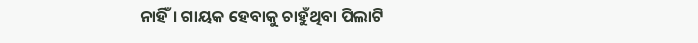ନାହିଁ। ଗାୟକ ହେବାକୁ ଚାହୁଁଥିବା ପିଲାଟି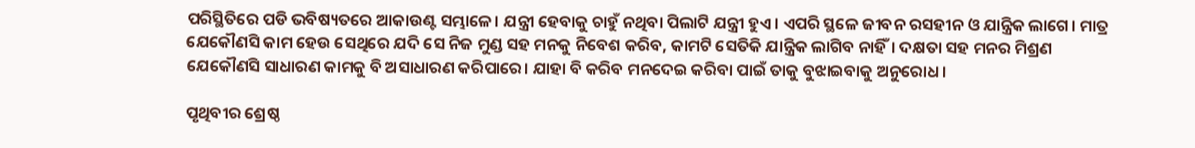ପରିସ୍ଥିତିରେ ପଡି ଭବିଷ୍ୟତରେ ଆକାଉଣ୍ଟ ସମ୍ଭାଳେ। ଯନ୍ତ୍ରୀ ହେବାକୁ ଚାହୁଁ ନଥିବା ପିଲାଟି ଯନ୍ତ୍ରୀ ହୁଏ। ଏପରି ସ୍ଥଳେ ଜୀବନ ରସହୀନ ଓ ଯାନ୍ତ୍ରିକ ଲାଗେ। ମାତ୍ର ଯେକୌଣସି କାମ ହେଉ ସେଥିରେ ଯଦି ସେ ନିଜ ମୁଣ୍ଡ ସହ ମନକୁ ନିବେଶ କରିବ, କାମଟି ସେତିକି ଯାନ୍ତ୍ରିକ ଲାଗିବ ନାହିଁ। ଦକ୍ଷତା ସହ ମନର ମିଶ୍ରଣ ଯେକୌଣସି ସାଧାରଣ କାମକୁ ବି ଅସାଧାରଣ କରିପାରେ। ଯାହା ବି କରିବ ମନଦେଇ କରିବା ପାଇଁ ତାକୁ ବୁଝାଇବାକୁ ଅନୁରୋଧ।

ପୃଥିବୀର ଶ୍ରେଷ୍ଠ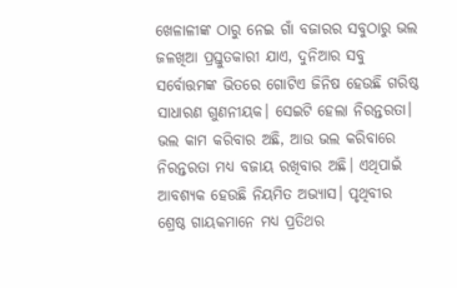ଖେଳାଳୀଙ୍କ ଠାରୁ ନେଇ ଗାଁ ବଜାରର ସବୁଠାରୁ ଭଲ ଜଳଖିଆ ପ୍ରସ୍ତୁତକାରୀ ଯାଏ, ଦୁନିଆର ସବୁ ସର୍ବୋତ୍ତମଙ୍କ ଭିତରେ ଗୋଟିଏ ଜିନିଷ ହେଉଛି ଗରିଷ୍ଠ ସାଧାରଣ ଗୁଣନୀୟକ। ସେଇଟି ହେଲା ନିରନ୍ତରତା। ଭଲ କାମ କରିବାର ଅଛି, ଆଉ ଭଲ କରିବାରେ ନିରନ୍ତରତା ମଧ୍ୟ ବଜାୟ ରଖିବାର ଅଛି। ଏଥିପାଇଁ ଆବଶ୍ୟକ ହେଉଛି ନିୟମିତ ଅଭ୍ୟାସ। ପୃଥିବୀର ଶ୍ରେଷ୍ଠ ଗାୟକମାନେ ମଧ୍ୟ ପ୍ରତିଥର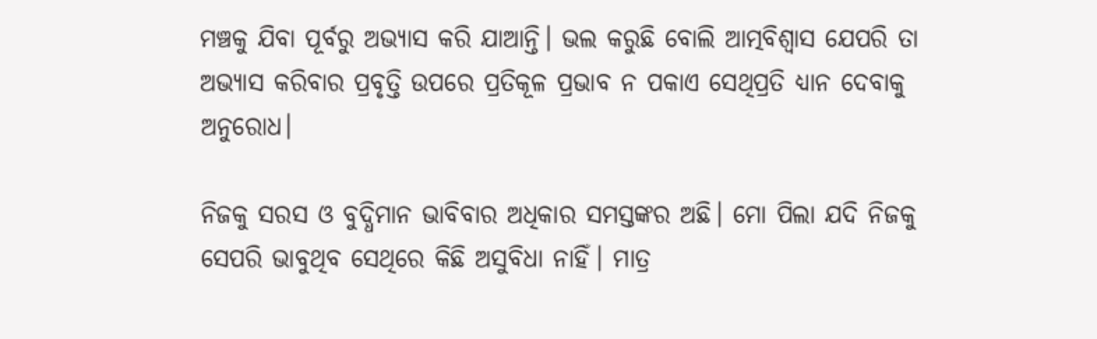ମଞ୍ଚକୁ ଯିବା ପୂର୍ବରୁ ଅଭ୍ୟାସ କରି ଯାଆନ୍ତି। ଭଲ କରୁଛି ବୋଲି ଆତ୍ମବିଶ୍ୱାସ ଯେପରି ତା ଅଭ୍ୟାସ କରିବାର ପ୍ରବୃତ୍ତି ଉପରେ ପ୍ରତିକୂଳ ପ୍ରଭାବ ନ ପକାଏ ସେଥିପ୍ରତି ଧ୍ୟାନ ଦେବାକୁ ଅନୁରୋଧ।

ନିଜକୁ ସରସ ଓ ବୁଦ୍ଧିମାନ ଭାବିବାର ଅଧିକାର ସମସ୍ତଙ୍କର ଅଛି। ମୋ ପିଲା ଯଦି ନିଜକୁ ସେପରି ଭାବୁଥିବ ସେଥିରେ କିଛି ଅସୁବିଧା ନାହିଁ। ମାତ୍ର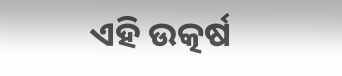ଏହି ଉତ୍କର୍ଷ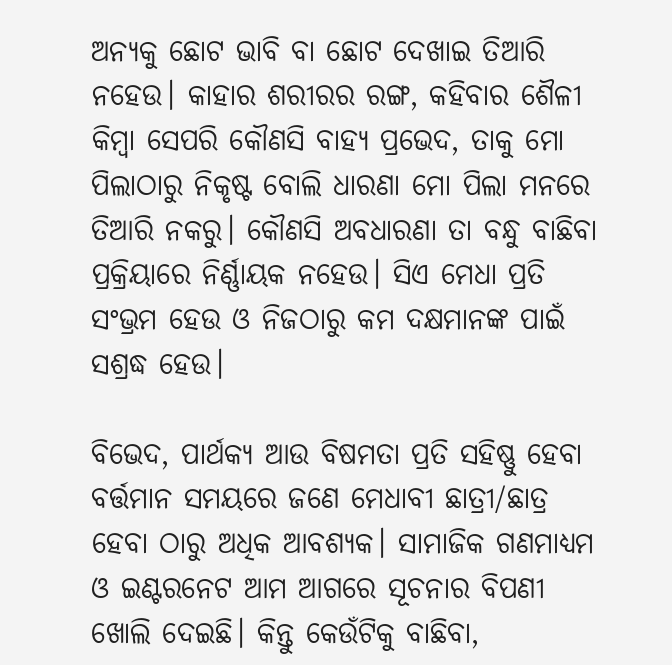ଅନ୍ୟକୁ ଛୋଟ ଭାବି ବା ଛୋଟ ଦେଖାଇ ତିଆରି ନହେଉ। କାହାର ଶରୀରର ରଙ୍ଗ, କହିବାର ଶୈଳୀ କିମ୍ବା ସେପରି କୌଣସି ବାହ୍ୟ ପ୍ରଭେଦ, ତାକୁ ମୋ ପିଲାଠାରୁ ନିକୃଷ୍ଟ ବୋଲି ଧାରଣା ମୋ ପିଲା ମନରେ ତିଆରି ନକରୁ। କୌଣସି ଅବଧାରଣା ତା ବନ୍ଧୁ ବାଛିବା ପ୍ରକ୍ରିୟାରେ ନିର୍ଣ୍ଣାୟକ ନହେଉ। ସିଏ ମେଧା ପ୍ରତି ସଂଭ୍ରମ ହେଉ ଓ ନିଜଠାରୁ କମ ଦକ୍ଷମାନଙ୍କ ପାଇଁ ସଶ୍ରଦ୍ଧ ହେଉ।

ବିଭେଦ, ପାର୍ଥକ୍ୟ ଆଉ ବିଷମତା ପ୍ରତି ସହିଷ୍ଣୁ ହେବା ବର୍ତ୍ତମାନ ସମୟରେ ଜଣେ ମେଧାବୀ ଛାତ୍ରୀ/ଛାତ୍ର ହେବା ଠାରୁ ଅଧିକ ଆବଶ୍ୟକ। ସାମାଜିକ ଗଣମାଧ୍ୟମ ଓ ଇଣ୍ଟରନେଟ ଆମ ଆଗରେ ସୂଚନାର ବିପଣୀ ଖୋଲି ଦେଇଛି। କିନ୍ତୁ କେଉଁଟିକୁ ବାଛିବା,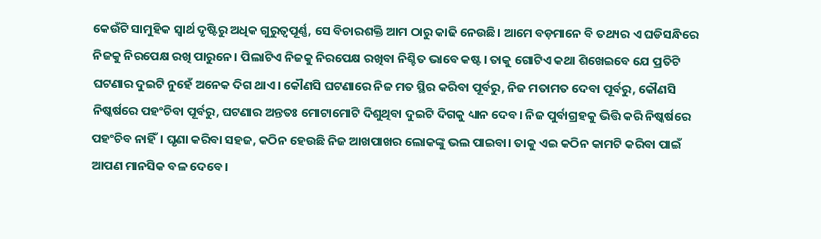କେଉଁଟି ସାମୁହିକ ସ୍ୱାର୍ଥ ଦୃଷ୍ଟିରୁ ଅଧିକ ଗୁରୁତ୍ୱପୂର୍ଣ୍ଣ, ସେ ବିଚାରଶକ୍ତି ଆମ ଠାରୁ କାଢି ନେଉଛି। ଆମେ ବଡ଼ମାନେ ବି ତଥ୍ୟର ଏ ଘଡିସନ୍ଧିରେ ନିଜକୁ ନିରପେକ୍ଷ ରଖି ପାରୁନେ। ପିଲାଟିଏ ନିଜକୁ ନିରପେକ୍ଷ ରଖିବା ନିଶ୍ଚିତ ଭାବେ କଷ୍ଟ। ତାକୁ ଗୋଟିଏ କଥା ଶିଖେଇବେ ଯେ ପ୍ରତିଟି ଘଟଣାର ଦୁଇଟି ନୁହେଁ ଅନେକ ଦିଗ ଥାଏ। କୌଣସି ଘଟଣାରେ ନିଜ ମତ ସ୍ଥିର କରିବା ପୂର୍ବରୁ, ନିଜ ମତାମତ ଦେବା ପୂର୍ବରୁ, କୌଣସି ନିଷ୍କର୍ଷରେ ପହଂଚିବା ପୂର୍ବରୁ, ଘଟଣାର ଅନ୍ତତଃ ମୋଟାମୋଟି ଦିଶୁଥିବା ଦୁଇଟି ଦିଗକୁ ଧ୍ୟାନ ଦେବ। ନିଜ ପୁର୍ବାଗ୍ରହକୁ ଭିତ୍ତି କରି ନିଷ୍କର୍ଷରେ ପହଂଚିବ ନାହିଁ। ଘୃଣା କରିବା ସହଜ, କଠିନ ହେଉଛି ନିଜ ଆଖପାଖର ଲୋକଙ୍କୁ ଭଲ ପାଇବା। ତାକୁ ଏଇ କଠିନ କାମଟି କରିବା ପାଇଁ ଆପଣ ମାନସିକ ବଳ ଦେବେ।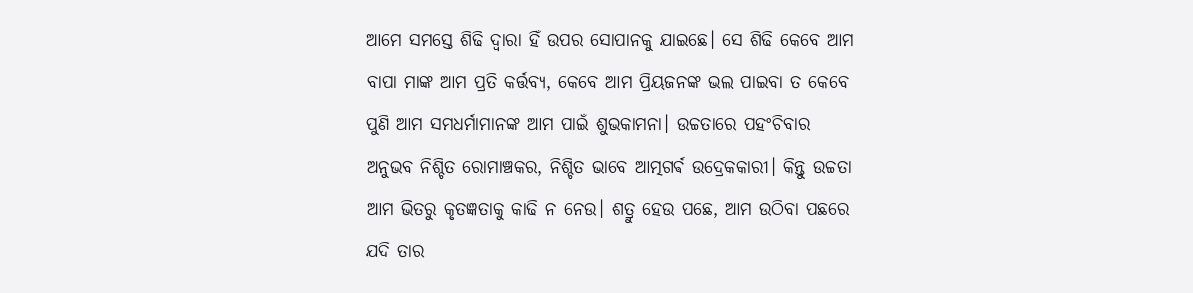ଆମେ ସମସ୍ତେ ଶିଢି ଦ୍ୱାରା ହିଁ ଉପର ସୋପାନକୁ ଯାଇଛେ। ସେ ଶିଢି କେବେ ଆମ ବାପା ମାଙ୍କ ଆମ ପ୍ରତି କର୍ତ୍ତବ୍ୟ, କେବେ ଆମ ପ୍ରିୟଜନଙ୍କ ଭଲ ପାଇବା ତ କେବେ ପୁଣି ଆମ ସମଧର୍ମାମାନଙ୍କ ଆମ ପାଇଁ ଶୁଭକାମନା। ଉଚ୍ଚତାରେ ପହଂଚିବାର ଅନୁଭବ ନିଶ୍ଚିତ ରୋମାଞ୍ଚକର, ନିଶ୍ଚିତ ଭାବେ ଆତ୍ମଗର୍ଵ ଉଦ୍ରେକକାରୀ। କିନ୍ତୁ ଉଚ୍ଚତା ଆମ ଭିତରୁ କୃତଜ୍ଞତାକୁ କାଢି ନ ନେଉ। ଶତ୍ରୁ ହେଉ ପଛେ, ଆମ ଉଠିବା ପଛରେ ଯଦି ତାର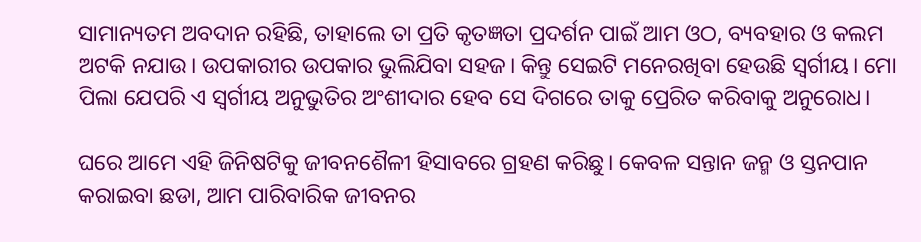ସାମାନ୍ୟତମ ଅବଦାନ ରହିଛି, ତାହାଲେ ତା ପ୍ରତି କୃତଜ୍ଞତା ପ୍ରଦର୍ଶନ ପାଇଁ ଆମ ଓଠ, ବ୍ୟବହାର ଓ କଲମ ଅଟକି ନଯାଉ। ଉପକାରୀର ଉପକାର ଭୁଲିଯିବା ସହଜ। କିନ୍ତୁ ସେଇଟି ମନେରଖିବା ହେଉଛି ସ୍ୱର୍ଗୀୟ। ମୋ ପିଲା ଯେପରି ଏ ସ୍ୱର୍ଗୀୟ ଅନୁଭୁତିର ଅଂଶୀଦାର ହେବ ସେ ଦିଗରେ ତାକୁ ପ୍ରେରିତ କରିବାକୁ ଅନୁରୋଧ।

ଘରେ ଆମେ ଏହି ଜିନିଷଟିକୁ ଜୀବନଶୈଳୀ ହିସାବରେ ଗ୍ରହଣ କରିଛୁ। କେବଳ ସନ୍ତାନ ଜନ୍ମ ଓ ସ୍ତନପାନ କରାଇବା ଛଡା, ଆମ ପାରିବାରିକ ଜୀବନର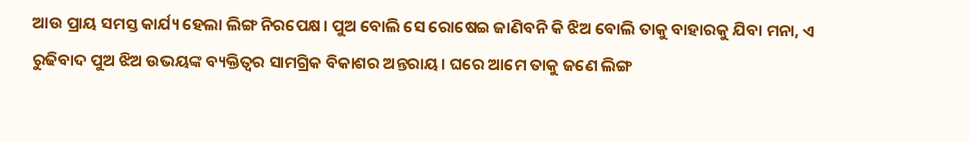ଆଉ ପ୍ରାୟ ସମସ୍ତ କାର୍ଯ୍ୟ ହେଲା ଲିଙ୍ଗ ନିରପେକ୍ଷ। ପୁଅ ବୋଲି ସେ ରୋଷେଇ ଜାଣିବନି କି ଝିଅ ବୋଲି ତାକୁ ବାହାରକୁ ଯିବା ମନା, ଏ ରୁଢିବାଦ ପୁଅ ଝିଅ ଉଭୟଙ୍କ ବ୍ୟକ୍ତିତ୍ୱର ସାମଗ୍ରିକ ବିକାଶର ଅନ୍ତରାୟ। ଘରେ ଆମେ ତାକୁ ଜଣେ ଲିଙ୍ଗ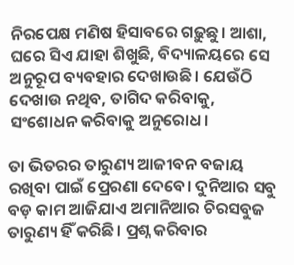ନିରପେକ୍ଷ ମଣିଷ ହିସାବରେ ଗଢ଼ୁଛୁ। ଆଶା, ଘରେ ସିଏ ଯାହା ଶିଖୁଛି, ବିଦ୍ୟାଳୟରେ ସେ ଅନୁରୂପ ବ୍ୟବହାର ଦେଖାଉଛି। ଯେଉଁଠି ଦେଖାଉ ନଥିବ, ତାଗିଦ କରିବାକୁ, ସଂଶୋଧନ କରିବାକୁ ଅନୁରୋଧ।

ତା ଭିତରର ତାରୁଣ୍ୟ ଆଜୀବନ ବଜାୟ ରଖିବା ପାଇଁ ପ୍ରେରଣା ଦେବେ। ଦୁନିଆର ସବୁ ବଡ଼ କାମ ଆଜିଯାଏ ଅମାନିଆର ଚିରସବୁଜ ତାରୁଣ୍ୟ ହିଁ କରିଛି। ପ୍ରଶ୍ନ କରିବାର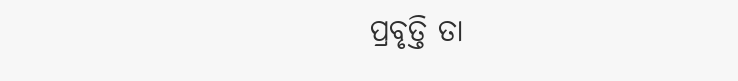ପ୍ରବୃତ୍ତି ତା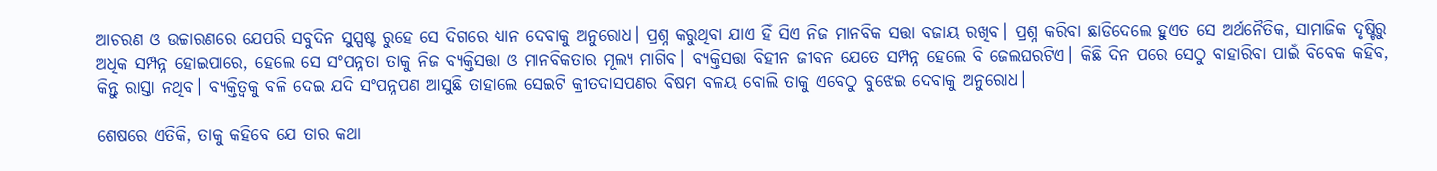ଆଚରଣ ଓ ଉଚ୍ଚାରଣରେ ଯେପରି ସବୁଦିନ ସୁସ୍ପଷ୍ଟ ରୁହେ ସେ ଦିଗରେ ଧ୍ୟାନ ଦେବାକୁ ଅନୁରୋଧ। ପ୍ରଶ୍ନ କରୁଥିବା ଯାଏ ହିଁ ସିଏ ନିଜ ମାନବିକ ସତ୍ତା ବଜାୟ ରଖିବ। ପ୍ରଶ୍ନ କରିବା ଛାଡିଦେଲେ ହୁଏତ ସେ ଅର୍ଥନୈତିକ, ସାମାଜିକ ଦୃଷ୍ଟିରୁ ଅଧିକ ସମ୍ପନ୍ନ ହୋଇପାରେ, ହେଲେ ସେ ସଂପନ୍ନତା ତାକୁ ନିଜ ବ୍ୟକ୍ତିସତ୍ତା ଓ ମାନବିକତାର ମୂଲ୍ୟ ମାଗିବ। ବ୍ୟକ୍ତିସତ୍ତା ବିହୀନ ଜୀବନ ଯେତେ ସମ୍ପନ୍ନ ହେଲେ ବି ଜେଲଘରଟିଏ। କିଛି ଦିନ ପରେ ସେଠୁ ବାହାରିବା ପାଇଁ ବିବେକ କହିବ, କିନ୍ତୁ ରାସ୍ତା ନଥିବ। ବ୍ୟକ୍ତିତ୍ୱକୁ ବଳି ଦେଇ ଯଦି ସଂପନ୍ନପଣ ଆସୁଛି ତାହାଲେ ସେଇଟି କ୍ରୀତଦାସପଣର ବିଷମ ବଳୟ ବୋଲି ତାକୁ ଏବେଠୁ ବୁଝେଇ ଦେବାକୁ ଅନୁରୋଧ।

ଶେଷରେ ଏତିକି, ତାକୁ କହିବେ ଯେ ତାର କଥା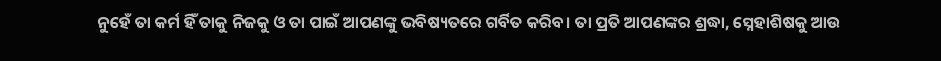ନୁହେଁ ତା କର୍ମ ହିଁ ତାକୁ ନିଜକୁ ଓ ତା ପାଇଁ ଆପଣଙ୍କୁ ଭବିଷ୍ୟତରେ ଗର୍ବିତ କରିବ। ତା ପ୍ରତି ଆପଣଙ୍କର ଶ୍ରଦ୍ଧା, ସ୍ନେହାଶିଷକୁ ଆଉ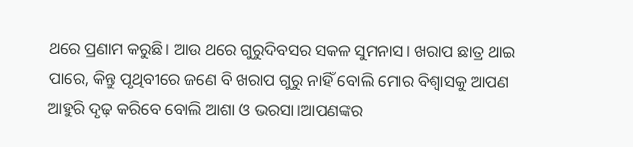ଥରେ ପ୍ରଣାମ କରୁଛି। ଆଉ ଥରେ ଗୁରୁଦିବସର ସକଳ ସୁମନାସ। ଖରାପ ଛାତ୍ର ଥାଇ ପାରେ, କିନ୍ତୁ ପୃଥିବୀରେ ଜଣେ ବି ଖରାପ ଗୁରୁ ନାହିଁ ବୋଲି ମୋର ବିଶ୍ୱାସକୁ ଆପଣ ଆହୁରି ଦୃଢ଼ କରିବେ ବୋଲି ଆଶା ଓ ଭରସା।ଆପଣଙ୍କର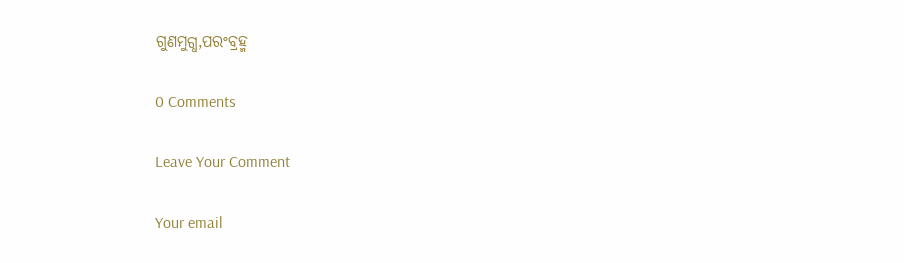ଗୁଣମୁଗ୍ଧ,ପରଂବ୍ରହ୍ମ

0 Comments

Leave Your Comment

Your email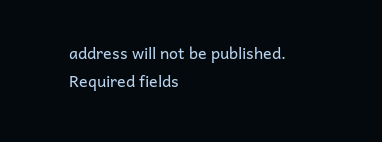address will not be published. Required fields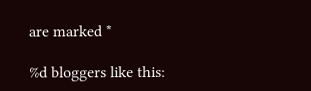are marked *

%d bloggers like this: